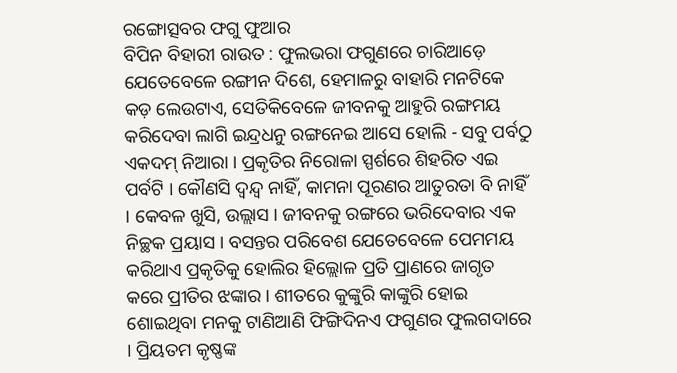ରଙ୍ଗୋତ୍ସବର ଫଗୁ ଫୁଆର
ବିପିନ ବିହାରୀ ରାଉତ : ଫୁଲଭରା ଫଗୁଣରେ ଚାରିଆଡ଼େ ଯେତେବେଳେ ରଙ୍ଗୀନ ଦିଶେ, ହେମାଳରୁ ବାହାରି ମନଟିକେ କଡ଼ ଲେଉଟାଏ, ସେତିକିବେଳେ ଜୀବନକୁ ଆହୁରି ରଙ୍ଗମୟ କରିଦେବା ଲାଗି ଇନ୍ଦ୍ରଧନୁ ରଙ୍ଗନେଇ ଆସେ ହୋଲି - ସବୁ ପର୍ବଠୁ ଏକଦମ୍ ନିଆରା । ପ୍ରକୃତିର ନିରୋଳା ସ୍ପର୍ଶରେ ଶିହରିତ ଏଇ ପର୍ବଟି । କୌଣସି ଦ୍ୱନ୍ଦ୍ୱ ନାହିଁ, କାମନା ପୂରଣର ଆତୁରତା ବି ନାହିଁ । କେବଳ ଖୁସି, ଉଲ୍ଲାସ । ଜୀବନକୁ ରଙ୍ଗରେ ଭରିଦେବାର ଏକ ନିଚ୍ଛକ ପ୍ରୟାସ । ବସନ୍ତର ପରିବେଶ ଯେତେବେଳେ ପେମମୟ କରିଥାଏ ପ୍ରକୃତିକୁ ହୋଲିର ହିଲ୍ଲୋଳ ପ୍ରତି ପ୍ରାଣରେ ଜାଗୃତ କରେ ପ୍ରୀତିର ଝଙ୍କାର । ଶୀତରେ କୁଙ୍କୁରି କାଙ୍କୁରି ହୋଇ ଶୋଇଥିବା ମନକୁ ଟାଣିଆଣି ଫିଙ୍ଗିଦିନଏ ଫଗୁଣର ଫୁଲଗଦାରେ । ପ୍ରିୟତମ କୃଷ୍ଣଙ୍କ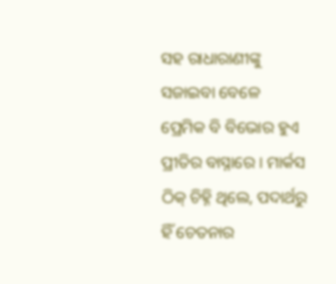ସହ ରାଧାରାଣୀଙ୍କୁ ସଜାଇବା ବେଳେ ପ୍ରେମିକ ବି ବିଭୋର ହୁଏ ପ୍ରୀତିର ବାସ୍ନାରେ । ମାର୍କସ ଠିକ୍ ଚିହ୍ନି ଥିଲେ, ପଦାର୍ଥରୁ ହିଁ ଚେତନାର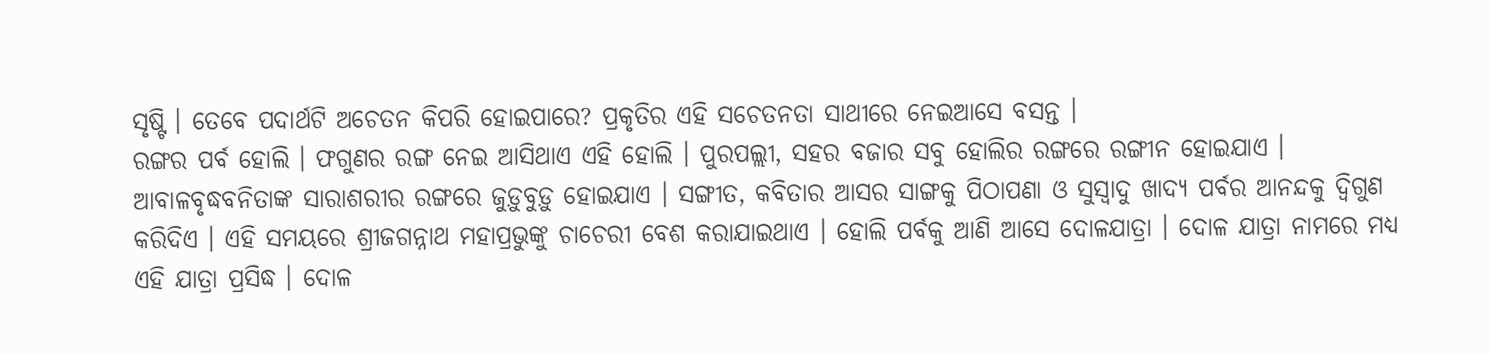ସୃଷ୍ଟି । ତେବେ ପଦାର୍ଥଟି ଅଚେତନ କିପରି ହୋଇପାରେ? ପ୍ରକୃତିର ଏହି ସଚେତନତା ସାଥୀରେ ନେଇଆସେ ବସନ୍ତ ।
ରଙ୍ଗର ପର୍ବ ହୋଲି । ଫଗୁଣର ରଙ୍ଗ ନେଇ ଆସିଥାଏ ଏହି ହୋଲି । ପୁରପଲ୍ଲୀ, ସହର ବଜାର ସବୁ ହୋଲିର ରଙ୍ଗରେ ରଙ୍ଗୀନ ହୋଇଯାଏ । ଆବାଳବୃଦ୍ଧବନିତାଙ୍କ ସାରାଶରୀର ରଙ୍ଗରେ ଜୁଡ଼ୁବୁଡ଼ୁ ହୋଇଯାଏ । ସଙ୍ଗୀତ, କବିତାର ଆସର ସାଙ୍ଗକୁ ପିଠାପଣା ଓ ସୁସ୍ୱାଦୁ ଖାଦ୍ୟ ପର୍ବର ଆନନ୍ଦକୁ ଦ୍ୱିଗୁଣ କରିଦିଏ । ଏହି ସମୟରେ ଶ୍ରୀଜଗନ୍ନାଥ ମହାପ୍ରଭୁଙ୍କୁ ଚାଚେରୀ ବେଶ କରାଯାଇଥାଏ । ହୋଲି ପର୍ବକୁ ଆଣି ଆସେ ଦୋଳଯାତ୍ରା । ଦୋଳ ଯାତ୍ରା ନାମରେ ମଧ୍ୟ ଏହି ଯାତ୍ରା ପ୍ରସିଦ୍ଧ । ଦୋଳ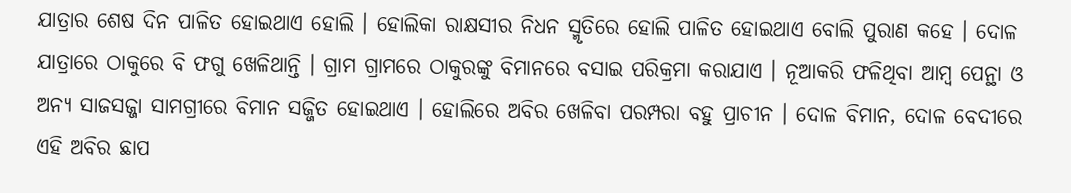ଯାତ୍ରାର ଶେଷ ଦିନ ପାଳିତ ହୋଇଥାଏ ହୋଲି । ହୋଲିକା ରାକ୍ଷସୀର ନିଧନ ସ୍ମୃତିରେ ହୋଲି ପାଳିତ ହୋଇଥାଏ ବୋଲି ପୁରାଣ କହେ । ଦୋଳ ଯାତ୍ରାରେ ଠାକୁରେ ବି ଫଗୁ ଖେଳିଥାନ୍ତି । ଗ୍ରାମ ଗ୍ରାମରେ ଠାକୁରଙ୍କୁ ବିମାନରେ ବସାଇ ପରିକ୍ରମା କରାଯାଏ । ନୂଆକରି ଫଳିଥିବା ଆମ୍ବ ପେନ୍ଥା ଓ ଅନ୍ୟ ସାଜସଜ୍ଜା ସାମଗ୍ରୀରେ ବିମାନ ସଜ୍ଜିତ ହୋଇଥାଏ । ହୋଲିରେ ଅବିର ଖେଳିବା ପରମ୍ପରା ବହୁ ପ୍ରାଚୀନ । ଦୋଳ ବିମାନ, ଦୋଳ ବେଦୀରେ ଏହି ଅବିର ଛାପ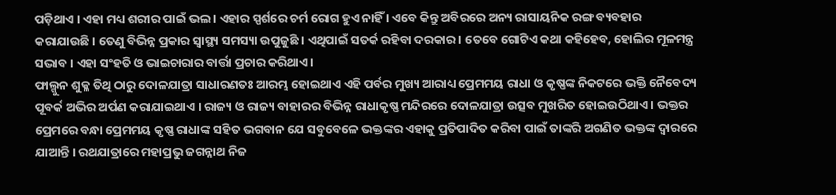ପଡ଼ିଥାଏ । ଏହା ମଧ୍ୟ ଶରୀର ପାଇଁ ଭଲ । ଏହାର ସ୍ପର୍ଶରେ ଚର୍ମ ରୋଗ ହୁଏ ନାହିଁ । ଏବେ କିନ୍ତୁ ଅବିରରେ ଅନ୍ୟ ରାସାୟନିକ ରଙ୍ଗ ବ୍ୟବହାର କରାଯାଉଛି । ତେଣୁ ବିଭିନ୍ନ ପ୍ରକାର ସ୍ୱାସ୍ଥ୍ୟ ସମସ୍ୟା ଉପୁଜୁଛି । ଏଥିପାଇଁ ସତର୍କ ରହିବା ଦରକାର । ତେବେ ଗୋଟିଏ କଥା କହିହେବ, ହୋଲିର ମୂଳମନ୍ତ୍ର ସଦ୍ଭାବ । ଏହା ସଂହତି ଓ ଭାଇଚାରାର ବାର୍ତ୍ତା ପ୍ରଚାର କରିଥାଏ ।
ଫାଲ୍ଗୁନ ଶୁକ୍ଳ ତିଥି ଠାରୁ ଦୋଳଯାତ୍ରା ସାଧାରଣତଃ ଆରମ୍ଭ ହୋଇଥାଏ ଏହି ପର୍ବର ମୁଖ୍ୟ ଆରାଧ୍ୟ ପ୍ରେମମୟ ରାଧା ଓ କୃଷ୍ଣଙ୍କ ନିକଟରେ ଭକ୍ତି ନୈବେଦ୍ୟ ପୂବର୍କ ଅଭିର ଅର୍ପଣ କରାଯାଇଥାଏ । ରାଜ୍ୟ ଓ ରାଜ୍ୟ ବାହାରର ବିଭିନ୍ନ ରାଧାକୃଷ୍ଣ ମନ୍ଦିରରେ ଦୋଳଯାତ୍ରା ଉତ୍ସବ ମୁଖରିତ ହୋଇଉଠିଥାଏ । ଭକ୍ତର ପ୍ରେମରେ ବନ୍ଧା ପ୍ରେମମୟ କୃଷ୍ଣ ରାଧାଙ୍କ ସହିତ ଭଗବାନ ଯେ ସବୁବେଳେ ଭକ୍ତଙ୍କର ଏହାକୁ ପ୍ରତିପାଦିତ କରିବା ପାଇଁ ତାଙ୍କରି ଅଗଣିତ ଭକ୍ତଙ୍କ ଦ୍ୱାରରେ ଯାଆନ୍ତି । ରଥଯାତ୍ରାରେ ମହାପ୍ରଭୁ ଜଗନ୍ନାଥ ନିଜ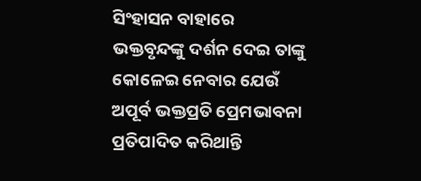ସିଂହାସନ ବାହାରେ ଭକ୍ତବୃନ୍ଦଙ୍କୁ ଦର୍ଶନ ଦେଇ ତାଙ୍କୁ କୋଳେଇ ନେବାର ଯେଉଁ ଅପୂର୍ବ ଭକ୍ତପ୍ରତି ପ୍ରେମଭାବନା ପ୍ରତିପାଦିତ କରିଥାନ୍ତି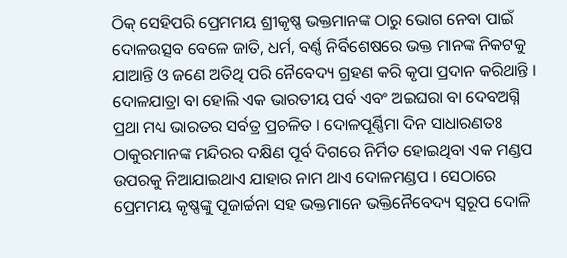ଠିକ୍ ସେହିପରି ପ୍ରେମମୟ ଶ୍ରୀକୃଷ୍ଣ ଭକ୍ତମାନଙ୍କ ଠାରୁ ଭୋଗ ନେବା ପାଇଁ ଦୋଳଉତ୍ସବ ବେଳେ ଜାତି, ଧର୍ମ, ବର୍ଣ୍ଣ ନିର୍ବିଶେଷରେ ଭକ୍ତ ମାନଙ୍କ ନିକଟକୁ ଯାଆନ୍ତି ଓ ଜଣେ ଅତିଥି ପରି ନୈବେଦ୍ୟ ଗ୍ରହଣ କରି କୃପା ପ୍ରଦାନ କରିଥାନ୍ତି । ଦୋଳଯାତ୍ରା ବା ହୋଲି ଏକ ଭାରତୀୟ ପର୍ବ ଏବଂ ଅଇଘରା ବା ଦେବଅଗ୍ନି ପ୍ରଥା ମଧ୍ୟ ଭାରତର ସର୍ବତ୍ର ପ୍ରଚଳିତ । ଦୋଳପୂର୍ଣ୍ଣିମା ଦିନ ସାଧାରଣତଃ ଠାକୁରମାନଙ୍କ ମନ୍ଦିରର ଦକ୍ଷିଣ ପୂର୍ବ ଦିଗରେ ନିର୍ମିତ ହୋଇଥିବା ଏକ ମଣ୍ଡପ ଉପରକୁ ନିଆଯାଇଥାଏ ଯାହାର ନାମ ଥାଏ ଦୋଳମଣ୍ଡପ । ସେଠାରେ ପ୍ରେମମୟ କୃଷ୍ଣଙ୍କୁ ପୂଜାର୍ଚ୍ଚନା ସହ ଭକ୍ତମାନେ ଭକ୍ତିନୈବେଦ୍ୟ ସ୍ୱରୂପ ଦୋଳି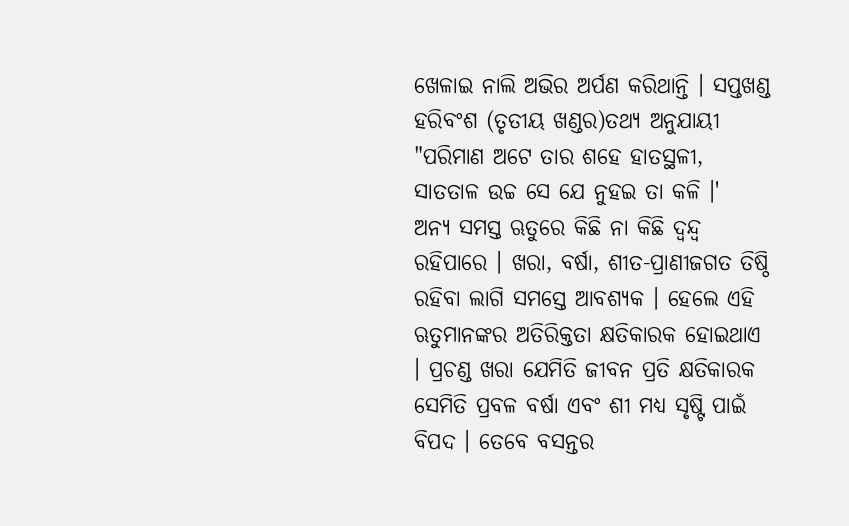ଖେଳାଇ ନାଲି ଅଭିର ଅର୍ପଣ କରିଥାନ୍ତି । ସପ୍ତଖଣ୍ଡ ହରିବଂଶ (ତୃତୀୟ ଖଣ୍ଡର)ତଥ୍ୟ ଅନୁଯାୟୀ "ପରିମାଣ ଅଟେ ତାର ଶହେ ହାତସ୍ଥଳୀ, ସାତତାଳ ଉଚ୍ଚ ସେ ଯେ ନୁହଇ ତା କଳି ।'
ଅନ୍ୟ ସମସ୍ତ ଋତୁରେ କିଛି ନା କିଛି ଦ୍ୱନ୍ଦ୍ୱ ରହିପାରେ । ଖରା, ବର୍ଷା, ଶୀତ-ପ୍ରାଣୀଜଗତ ତିଷ୍ଠି ରହିବା ଲାଗି ସମସ୍ତେ ଆବଶ୍ୟକ । ହେଲେ ଏହି ଋତୁମାନଙ୍କର ଅତିରିକ୍ତତା କ୍ଷତିକାରକ ହୋଇଥାଏ । ପ୍ରଚଣ୍ଡ ଖରା ଯେମିତି ଜୀବନ ପ୍ରତି କ୍ଷତିକାରକ ସେମିତି ପ୍ରବଳ ବର୍ଷା ଏବଂ ଶୀ ମଧ୍ୟ ସୃଷ୍ଟି ପାଇଁ ବିପଦ । ତେବେ ବସନ୍ତର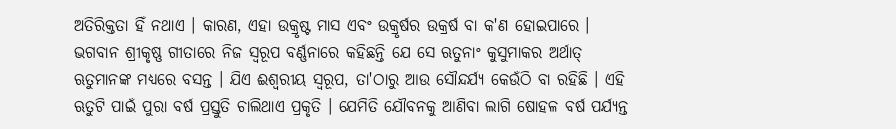ଅତିରିକ୍ତତା ହିଁ ନଥାଏ । କାରଣ, ଏହା ଉକ୍ରୃଷ୍ଟ ମାସ ଏବଂ ଉକ୍ରୃର୍ଷର ଉକ୍ରର୍ଷ ବା କ'ଣ ହୋଇପାରେ । ଭଗବାନ ଶ୍ରୀକୃଷ୍ଣ ଗୀତାରେ ନିଜ ସ୍ୱରୂପ ବର୍ଣ୍ଣନାରେ କହିଛନ୍ତି ଯେ ସେ ଋତୁନାଂ କୁସୁମାକର ଅର୍ଥାତ୍ ଋତୁମାନଙ୍କ ମଧ୍ୟରେ ବସନ୍ତ । ଯିଏ ଈଶ୍ୱରୀୟ ସ୍ୱରୂପ, ତା'ଠାରୁ ଆଉ ସୌନ୍ଦର୍ଯ୍ୟ କେଉଁଠି ବା ରହିଛି । ଏହି ଋତୁଟି ପାଇଁ ପୁରା ବର୍ଷ ପ୍ରସ୍ତୁତି ଚାଲିଥାଏ ପ୍ରକୃତି । ଯେମିତି ଯୌବନକୁ ଆଣିବା ଲାଗି ଷୋହଳ ବର୍ଷ ପର୍ଯ୍ୟନ୍ତ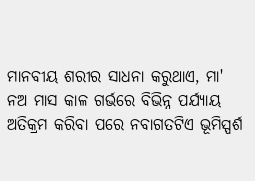ମାନବୀୟ ଶରୀର ସାଧନା କରୁଥାଏ, ମା' ନଅ ମାସ କାଳ ଗର୍ଭରେ ବିଭିନ୍ନ ପର୍ଯ୍ୟାୟ ଅତିକ୍ରମ କରିବା ପରେ ନବାଗତଟିଏ ଭୂମିସ୍ପର୍ଶ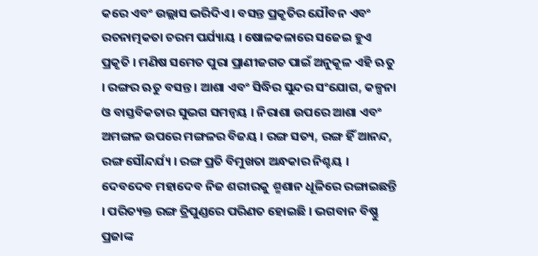କରେ ଏବଂ ଉଲ୍ଲାସ ଭରିଦିଏ । ବସନ୍ତ ପ୍ରକୃତିର ଯୌବନ ଏବଂ ରଚନାତ୍ମକତା ଚରମ ପର୍ଯ୍ୟାୟ । ଷୋଳକଳାରେ ସଜେଇ ହୁଏ ପ୍ରକୃତି । ମଣିଷ ସମେତ ପୁରା ପ୍ରାଣୀଜଗତ ପାଇଁ ଅନୁକୂଳ ଏହି ଋତୁ । ରଙ୍ଗର ଋତୁ ବସନ୍ତ । ଆଶା ଏବଂ ସିଦ୍ଧିର ସୁନ୍ଦର ସଂଯୋଗ, କଳ୍ପନା ଓ ବାସ୍ତବିକତାର ସୁଭଗ ସମନ୍ୱୟ । ନିରାଶା ଉପରେ ଆଶା ଏବଂ ଅମଙ୍ଗଳ ଉପରେ ମଙ୍ଗଳର ବିଜୟ । ରଙ୍ଗ ସତ୍ୟ, ରଙ୍ଗ ହିଁ ଆନନ୍ଦ, ରଙ୍ଗ ସୌନ୍ଦର୍ଯ୍ୟ । ରଙ୍ଗ ପ୍ରତି ବିମୁଖତା ଅନ୍ଧକାର ନିଶ୍ଚୟ । ଦେବଦେବ ମହାଦେବ ନିଜ ଶରୀରକୁ ଶ୍ମଶାନ ଧୂଳିରେ ରଙ୍ଗାଇଛନ୍ତି । ପରିତ୍ୟକ୍ତ ରଙ୍ଗ ତ୍ରିପୁଣ୍ଡରେ ପରିଣତ ହୋଇଛି । ଭଗବାନ ବିଷ୍ଣୁ ପ୍ରଜାଙ୍କ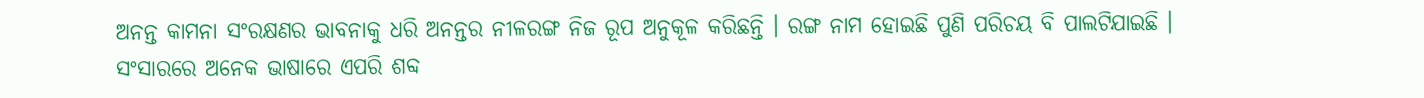ଅନନ୍ତ କାମନା ସଂରକ୍ଷଣର ଭାବନାକୁ ଧରି ଅନନ୍ତର ନୀଳରଙ୍ଗ ନିଜ ରୂପ ଅନୁକୂଳ କରିଛନ୍ତି । ରଙ୍ଗ ନାମ ହୋଇଛି ପୁଣି ପରିଚୟ ବି ପାଲଟିଯାଇଛି । ସଂସାରରେ ଅନେକ ଭାଷାରେ ଏପରି ଶବ୍ଦ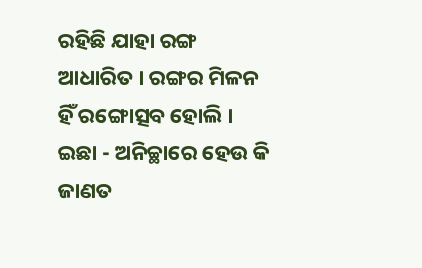ରହିଛି ଯାହା ରଙ୍ଗ ଆଧାରିତ । ରଙ୍ଗର ମିଳନ ହିଁ ରଙ୍ଗୋତ୍ସବ ହୋଲି । ଇଛା - ଅନିଚ୍ଛାରେ ହେଉ କି ଜାଣତ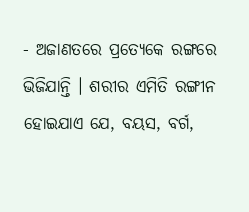- ଅଜାଣତରେ ପ୍ରତ୍ୟେକେ ରଙ୍ଗରେ ଭିଜିଯାନ୍ତି । ଶରୀର ଏମିତି ରଙ୍ଗୀନ ହୋଇଯାଏ ଯେ, ବୟସ, ବର୍ଗ,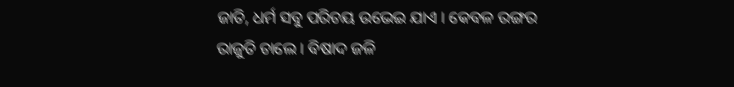ଜାତି, ଧର୍ମ ସବୁ ପରିଚୟ ଉଭେଇ ଯାଏ । କେବଳ ରଙ୍ଗର ରାଜୁତି ଚାଲେ । ବିଷାଦ ଜଳି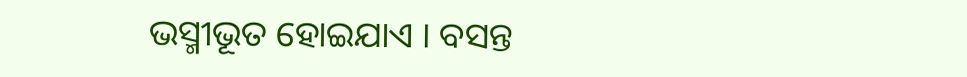ଭସ୍ମୀଭୂତ ହୋଇଯାଏ । ବସନ୍ତ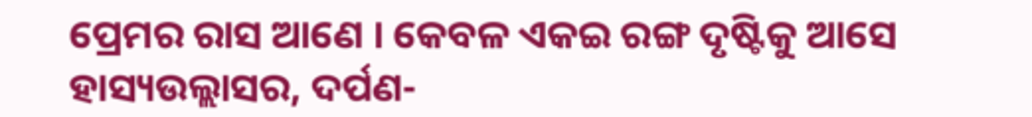ପ୍ରେମର ରାସ ଆଣେ । କେବଳ ଏକଇ ରଙ୍ଗ ଦୃଷ୍ଟିକୁ ଆସେ ହାସ୍ୟଉଲ୍ଲାସର, ଦର୍ପଣ-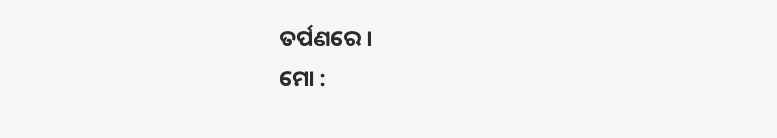ତର୍ପଣରେ ।
ମୋ :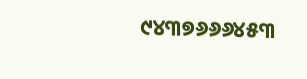୯୪୩୭୬୬୬୪୫୩